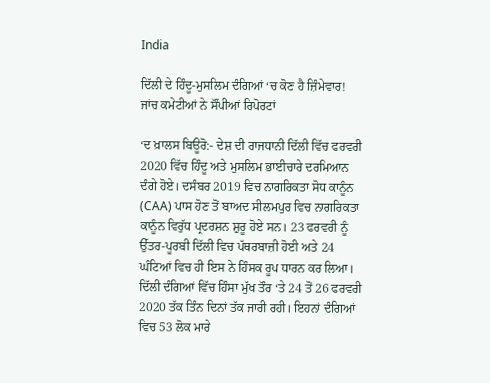India

ਦਿੱਲੀ ਦੇ ਹਿੰਦੂ-ਮੁਸਲਿਮ ਦੰਗਿਆਂ ‘ਚ ਕੋਣ ਹੈ ਜ਼ਿੰਮੇਵਾਰ! ਜਾਂਚ ਕਮੇਟੀਆਂ ਨੇ ਸੌਂਪੀਆਂ ਰਿਪੋਰਟਾਂ

‘ਦ ਖ਼ਾਲਸ ਬਿਊਰੋ:- ਦੇਸ਼ ਦੀ ਰਾਜਧਾਨੀ ਦਿੱਲੀ ਵਿੱਚ ਫਰਵਰੀ 2020 ਵਿੱਚ ਹਿੰਦੂ ਅਤੇ ਮੁਸਲਿਮ ਭਾਈਚਾਰੇ ਦਰਮਿਆਨ ਦੰਗੇ ਹੋਏ। ਦਸੰਬਰ 2019 ਵਿਚ ਨਾਗਰਿਕਤਾ ਸੋਧ ਕਾਨੂੰਨ (CAA) ਪਾਸ ਹੋਣ ਤੋਂ ਬਾਅਦ ਸੀਲਮਪੁਰ ਵਿਚ ਨਾਗਰਿਕਤਾ ਕਾਨੂੰਨ ਵਿਰੁੱਧ ਪ੍ਰਦਰਸ਼ਨ ਸ਼ੁਰੂ ਹੋਏ ਸਨ। 23 ਫਰਵਰੀ ਨੂੰ ਉੱਤਰ-ਪੂਰਬੀ ਦਿੱਲੀ ਵਿਚ ਪੱਥਰਬਾਜ਼ੀ ਹੋਈ ਅਤੇ 24 ਘੰਟਿਆਂ ਵਿਚ ਹੀ ਇਸ ਨੇ ਹਿੰਸਕ ਰੂਪ ਧਾਰਨ ਕਰ ਲਿਆ। ਦਿੱਲੀ ਦੰਗਿਆਂ ਵਿੱਚ ਹਿੰਸਾ ਮੁੱਖ ਤੌਰ ‘ਤੇ 24 ਤੋਂ 26 ਫਰਵਰੀ 2020 ਤੱਕ ਤਿੰਨ ਦਿਨਾਂ ਤੱਕ ਜਾਰੀ ਰਹੀ। ਇਹਨਾਂ ਦੰਗਿਆਂ ਵਿਚ 53 ਲੋਕ ਮਾਰੇ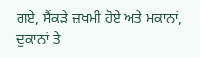ਗਏ, ਸੈਂਕੜੇ ਜ਼ਖਮੀ ਹੋਏ ਅਤੇ ਮਕਾਨਾਂ, ਦੁਕਾਨਾਂ ਤੇ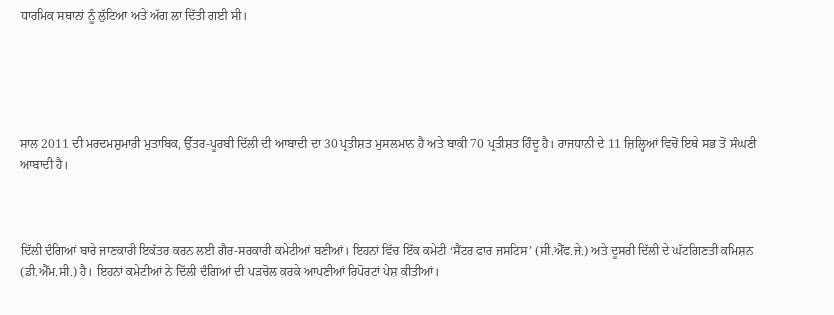ਧਾਰਮਿਕ ਸਥਾਨਾਂ ਨੂੰ ਲੁੱਟਿਆ ਅਤੇ ਅੱਗ ਲਾ ਦਿੱਤੀ ਗਈ ਸੀ।





ਸਾਲ 2011 ਦੀ ਮਰਦਮਸ਼ੁਮਾਰੀ ਮੁਤਾਬਿਕ, ਉੱਤਰ-ਪੂਰਬੀ ਦਿੱਲੀ ਦੀ ਆਬਾਦੀ ਦਾ 30 ਪ੍ਰਤੀਸ਼ਤ ਮੁਸਲਮਾਨ ਹੈ ਅਤੇ ਬਾਕੀ 70 ਪ੍ਰਤੀਸ਼ਤ ਹਿੰਦੂ ਹੈ। ਰਾਜਧਾਨੀ ਦੇ 11 ਜ਼ਿਲ੍ਹਿਆਂ ਵਿਚੋਂ ਇਥੇ ਸਭ ਤੋਂ ਸੰਘਣੀ ਆਬਾਦੀ ਹੈ।



ਦਿੱਲੀ ਦੰਗਿਆਂ ਬਾਰੇ ਜਾਣਕਾਰੀ ਇਕੱਤਰ ਕਰਨ ਲਈ ਗੈਰ-ਸਰਕਾਰੀ ਕਮੇਟੀਆਂ ਬਣੀਆਂ। ਇਹਨਾਂ ਵਿੱਚ ਇੱਕ ਕਮੇਟੀ ‘ਸੈਂਟਰ ਫਾਰ ਜਸਟਿਸ’ (ਸੀ.ਐੱਫ.ਜੇ.) ਅਤੇ ਦੂਸਰੀ ਦਿੱਲੀ ਦੇ ਘੱਟਗਿਣਤੀ ਕਮਿਸ਼ਨ (ਡੀ.ਐੱਮ.ਸੀ.) ਹੈ। ਇਹਨਾਂ ਕਮੇਟੀਆਂ ਨੇ ਦਿੱਲੀ ਦੰਗਿਆਂ ਦੀ ਪੜਚੋਲ ਕਰਕੇ ਆਪਣੀਆਂ ਰਿਪੋਰਟਾਂ ਪੇਸ਼ ਕੀਤੀਆਂ।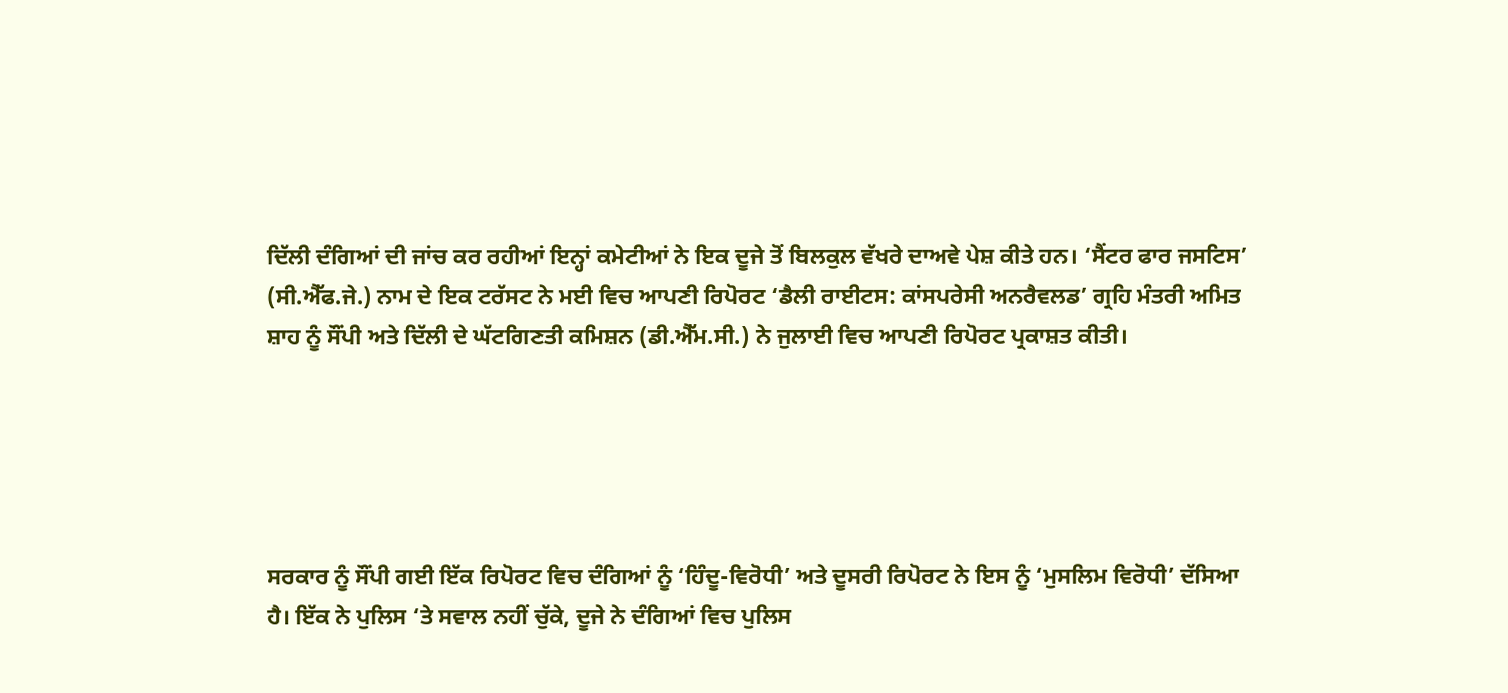ਦਿੱਲੀ ਦੰਗਿਆਂ ਦੀ ਜਾਂਚ ਕਰ ਰਹੀਆਂ ਇਨ੍ਹਾਂ ਕਮੇਟੀਆਂ ਨੇ ਇਕ ਦੂਜੇ ਤੋਂ ਬਿਲਕੁਲ ਵੱਖਰੇ ਦਾਅਵੇ ਪੇਸ਼ ਕੀਤੇ ਹਨ। ‘ਸੈਂਟਰ ਫਾਰ ਜਸਟਿਸ’ (ਸੀ.ਐੱਫ.ਜੇ.) ਨਾਮ ਦੇ ਇਕ ਟਰੱਸਟ ਨੇ ਮਈ ਵਿਚ ਆਪਣੀ ਰਿਪੋਰਟ ‘ਡੈਲੀ ਰਾਈਟਸ: ਕਾਂਸਪਰੇਸੀ ਅਨਰੈਵਲਡ’ ਗ੍ਰਹਿ ਮੰਤਰੀ ਅਮਿਤ ਸ਼ਾਹ ਨੂੰ ਸੌਂਪੀ ਅਤੇ ਦਿੱਲੀ ਦੇ ਘੱਟਗਿਣਤੀ ਕਮਿਸ਼ਨ (ਡੀ.ਐੱਮ.ਸੀ.) ਨੇ ਜੁਲਾਈ ਵਿਚ ਆਪਣੀ ਰਿਪੋਰਟ ਪ੍ਰਕਾਸ਼ਤ ਕੀਤੀ।





ਸਰਕਾਰ ਨੂੰ ਸੌਂਪੀ ਗਈ ਇੱਕ ਰਿਪੋਰਟ ਵਿਚ ਦੰਗਿਆਂ ਨੂੰ ‘ਹਿੰਦੂ-ਵਿਰੋਧੀ’ ਅਤੇ ਦੂਸਰੀ ਰਿਪੋਰਟ ਨੇ ਇਸ ਨੂੰ ‘ਮੁਸਲਿਮ ਵਿਰੋਧੀ’ ਦੱਸਿਆ ਹੈ। ਇੱਕ ਨੇ ਪੁਲਿਸ ‘ਤੇ ਸਵਾਲ ਨਹੀਂ ਚੁੱਕੇ, ਦੂਜੇ ਨੇ ਦੰਗਿਆਂ ਵਿਚ ਪੁਲਿਸ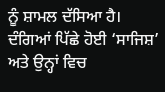ਨੂੰ ਸ਼ਾਮਲ ਦੱਸਿਆ ਹੈ। ਦੰਗਿਆਂ ਪਿੱਛੇ ਹੋਈ ‘ਸਾਜਿਸ਼’ ਅਤੇ ਉਨ੍ਹਾਂ ਵਿਚ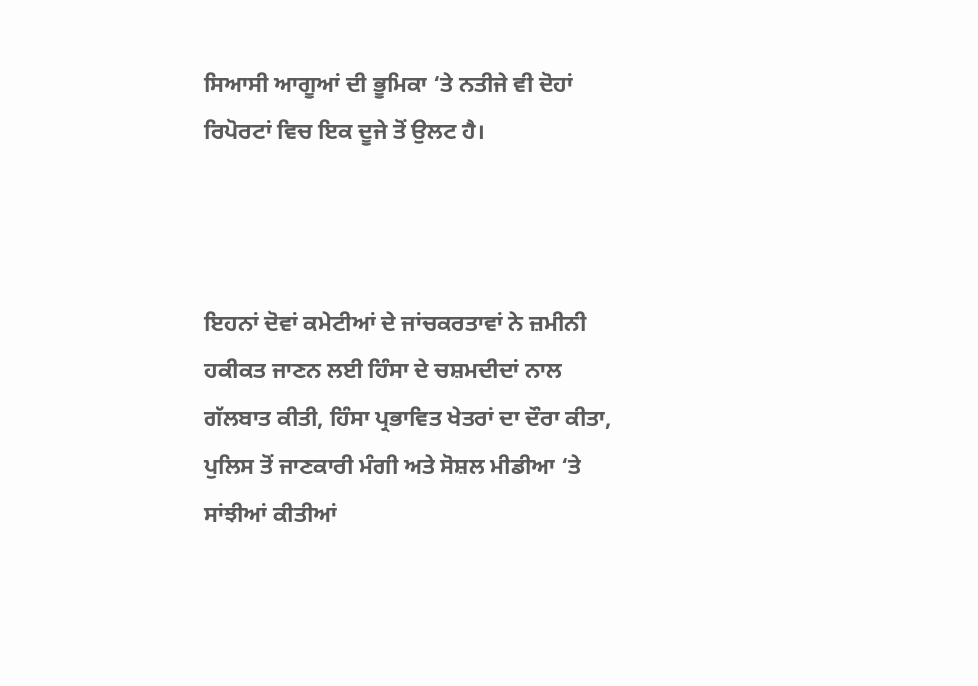ਸਿਆਸੀ ਆਗੂਆਂ ਦੀ ਭੂਮਿਕਾ ‘ਤੇ ਨਤੀਜੇ ਵੀ ਦੋਹਾਂ ਰਿਪੋਰਟਾਂ ਵਿਚ ਇਕ ਦੂਜੇ ਤੋਂ ਉਲਟ ਹੈ।



ਇਹਨਾਂ ਦੋਵਾਂ ਕਮੇਟੀਆਂ ਦੇ ਜਾਂਚਕਰਤਾਵਾਂ ਨੇ ਜ਼ਮੀਨੀ ਹਕੀਕਤ ਜਾਣਨ ਲਈ ਹਿੰਸਾ ਦੇ ਚਸ਼ਮਦੀਦਾਂ ਨਾਲ ਗੱਲਬਾਤ ਕੀਤੀ, ਹਿੰਸਾ ਪ੍ਰਭਾਵਿਤ ਖੇਤਰਾਂ ਦਾ ਦੌਰਾ ਕੀਤਾ, ਪੁਲਿਸ ਤੋਂ ਜਾਣਕਾਰੀ ਮੰਗੀ ਅਤੇ ਸੋਸ਼ਲ ਮੀਡੀਆ ‘ਤੇ ਸਾਂਝੀਆਂ ਕੀਤੀਆਂ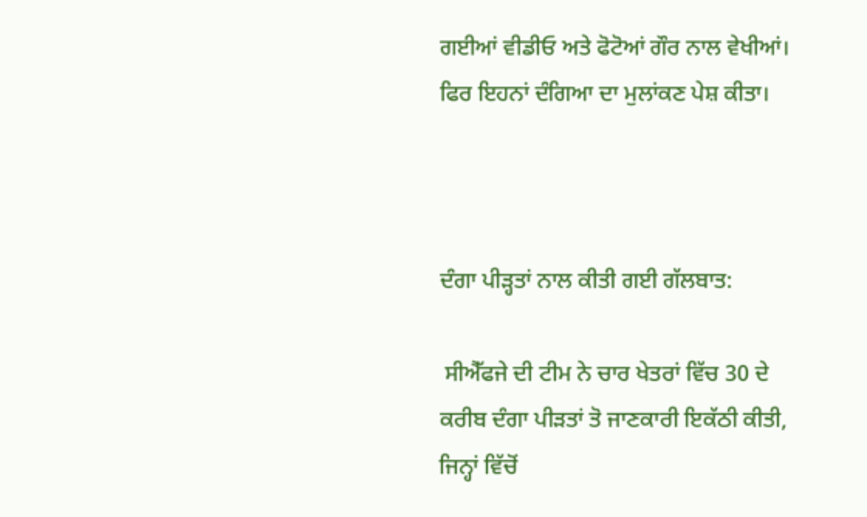ਗਈਆਂ ਵੀਡੀਓ ਅਤੇ ਫੋਟੋਆਂ ਗੌਰ ਨਾਲ ਵੇਖੀਆਂ। ਫਿਰ ਇਹਨਾਂ ਦੰਗਿਆ ਦਾ ਮੁਲਾਂਕਣ ਪੇਸ਼ ਕੀਤਾ।



ਦੰਗਾ ਪੀੜ੍ਹਤਾਂ ਨਾਲ ਕੀਤੀ ਗਈ ਗੱਲਬਾਤ:

 ਸੀਐੱਫਜੇ ਦੀ ਟੀਮ ਨੇ ਚਾਰ ਖੇਤਰਾਂ ਵਿੱਚ 30 ਦੇ ਕਰੀਬ ਦੰਗਾ ਪੀੜਤਾਂ ਤੋ ਜਾਣਕਾਰੀ ਇਕੱਠੀ ਕੀਤੀ, ਜਿਨ੍ਹਾਂ ਵਿੱਚੋਂ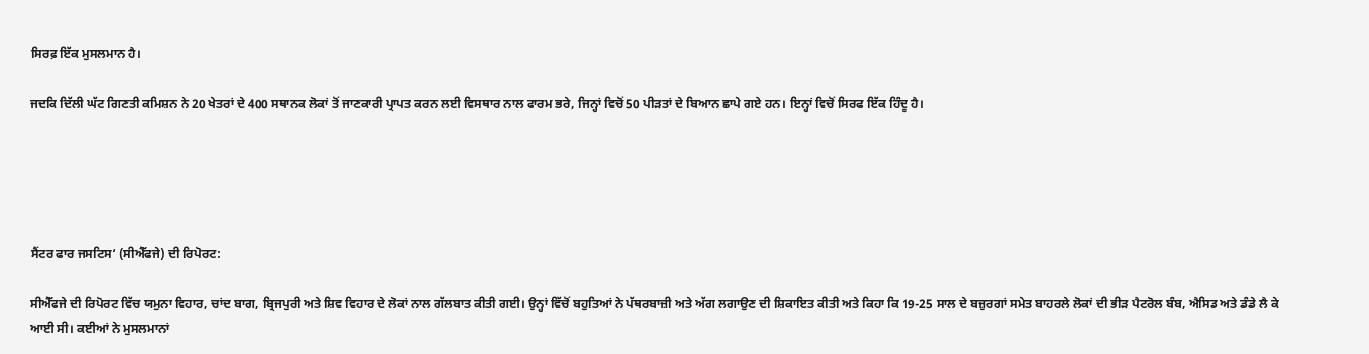ਸਿਰਫ਼ ਇੱਕ ਮੁਸਲਮਾਨ ਹੈ।

ਜਦਕਿ ਦਿੱਲੀ ਘੱਟ ਗਿਣਤੀ ਕਮਿਸ਼ਨ ਨੇ 20 ਖੇਤਰਾਂ ਦੇ 400 ਸਥਾਨਕ ਲੋਕਾਂ ਤੋਂ ਜਾਣਕਾਰੀ ਪ੍ਰਾਪਤ ਕਰਨ ਲਈ ਵਿਸਥਾਰ ਨਾਲ ਫਾਰਮ ਭਰੇ, ਜਿਨ੍ਹਾਂ ਵਿਚੋਂ 50 ਪੀੜਤਾਂ ਦੇ ਬਿਆਨ ਛਾਪੇ ਗਏ ਹਨ। ਇਨ੍ਹਾਂ ਵਿਚੋਂ ਸਿਰਫ ਇੱਕ ਹਿੰਦੂ ਹੈ।





ਸੈਂਟਰ ਫਾਰ ਜਸਟਿਸ‘ (ਸੀਐੱਫਜੇ) ਦੀ ਰਿਪੋਰਟ:

ਸੀਐੱਫਜੇ ਦੀ ਰਿਪੋਰਟ ਵਿੱਚ ਯਮੁਨਾ ਵਿਹਾਰ, ਚਾਂਦ ਬਾਗ, ਬ੍ਰਿਜਪੁਰੀ ਅਤੇ ਸ਼ਿਵ ਵਿਹਾਰ ਦੇ ਲੋਕਾਂ ਨਾਲ ਗੱਲਬਾਤ ਕੀਤੀ ਗਈ। ਉਨ੍ਹਾਂ ਵਿੱਚੋਂ ਬਹੁਤਿਆਂ ਨੇ ਪੱਥਰਬਾਜ਼ੀ ਅਤੇ ਅੱਗ ਲਗਾਉਣ ਦੀ ਸ਼ਿਕਾਇਤ ਕੀਤੀ ਅਤੇ ਕਿਹਾ ਕਿ 19-25 ਸਾਲ ਦੇ ਬਜ਼ੁਰਗਾਂ ਸਮੇਤ ਬਾਹਰਲੇ ਲੋਕਾਂ ਦੀ ਭੀੜ ਪੈਟਰੋਲ ਬੰਬ, ਐਸਿਡ ਅਤੇ ਡੰਡੇ ਲੈ ਕੇ ਆਈ ਸੀ। ਕਈਆਂ ਨੇ ਮੁਸਲਮਾਨਾਂ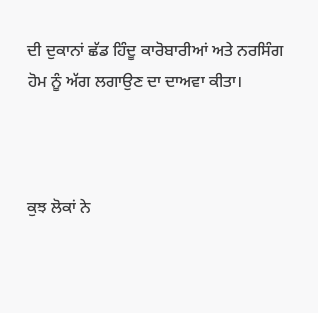ਦੀ ਦੁਕਾਨਾਂ ਛੱਡ ਹਿੰਦੂ ਕਾਰੋਬਾਰੀਆਂ ਅਤੇ ਨਰਸਿੰਗ ਹੋਮ ਨੂੰ ਅੱਗ ਲਗਾਉਣ ਦਾ ਦਾਅਵਾ ਕੀਤਾ।



ਕੁਝ ਲੋਕਾਂ ਨੇ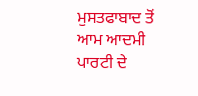ਮੁਸਤਫਾਬਾਦ ਤੋਂ ਆਮ ਆਦਮੀ ਪਾਰਟੀ ਦੇ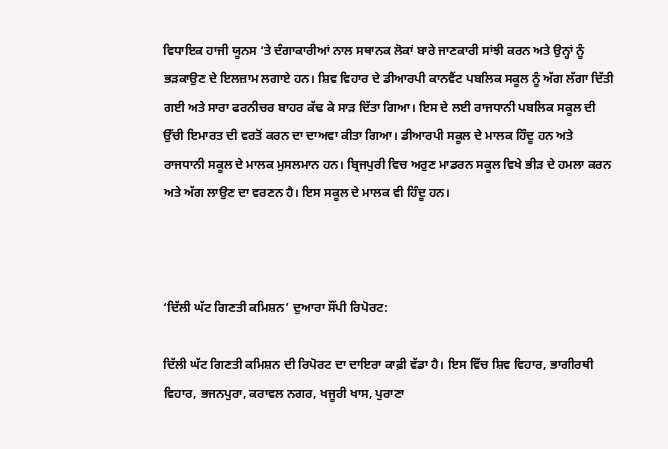ਵਿਧਾਇਕ ਹਾਜੀ ਯੂਨਸ ‘ਤੇ ਦੰਗਾਕਾਰੀਆਂ ਨਾਲ ਸਥਾਨਕ ਲੋਕਾਂ ਬਾਰੇ ਜਾਣਕਾਰੀ ਸਾਂਝੀ ਕਰਨ ਅਤੇ ਉਨ੍ਹਾਂ ਨੂੰ ਭੜਕਾਉਣ ਦੇ ਇਲਜ਼ਾਮ ਲਗਾਏ ਹਨ। ਸ਼ਿਵ ਵਿਹਾਰ ਦੇ ਡੀਆਰਪੀ ਕਾਨਵੈਂਟ ਪਬਲਿਕ ਸਕੂਲ ਨੂੰ ਅੱਗ ਲੱਗਾ ਦਿੱਤੀ ਗਈ ਅਤੇ ਸਾਰਾ ਫਰਨੀਚਰ ਬਾਹਰ ਕੱਢ ਕੇ ਸਾੜ ਦਿੱਤਾ ਗਿਆ। ਇਸ ਦੇ ਲਈ ਰਾਜਧਾਨੀ ਪਬਲਿਕ ਸਕੂਲ ਦੀ ਉੱਚੀ ਇਮਾਰਤ ਦੀ ਵਰਤੋਂ ਕਰਨ ਦਾ ਦਾਅਵਾ ਕੀਤਾ ਗਿਆ। ਡੀਆਰਪੀ ਸਕੂਲ ਦੇ ਮਾਲਕ ਹਿੰਦੂ ਹਨ ਅਤੇ ਰਾਜਧਾਨੀ ਸਕੂਲ ਦੇ ਮਾਲਕ ਮੁਸਲਮਾਨ ਹਨ। ਬ੍ਰਿਜਪੁਰੀ ਵਿਚ ਅਰੁਣ ਮਾਡਰਨ ਸਕੂਲ ਵਿਖੇ ਭੀੜ ਦੇ ਹਮਲਾ ਕਰਨ ਅਤੇ ਅੱਗ ਲਾਉਣ ਦਾ ਵਰਣਨ ਹੈ। ਇਸ ਸਕੂਲ ਦੇ ਮਾਲਕ ਵੀ ਹਿੰਦੂ ਹਨ।



‘ਦਿੱਲੀ ਘੱਟ ਗਿਣਤੀ ਕਮਿਸ਼ਨ’ ਦੁਆਰਾ ਸੌਂਪੀ ਰਿਪੋਰਟ:

ਦਿੱਲੀ ਘੱਟ ਗਿਣਤੀ ਕਮਿਸ਼ਨ ਦੀ ਰਿਪੋਰਟ ਦਾ ਦਾਇਰਾ ਕਾਫ਼ੀ ਵੱਡਾ ਹੈ। ਇਸ ਵਿੱਚ ਸ਼ਿਵ ਵਿਹਾਰ, ਭਾਗੀਰਥੀ ਵਿਹਾਰ, ਭਜਨਪੁਰਾ, ਕਰਾਵਲ ਨਗਰ, ਖਜੂਰੀ ਖਾਸ, ਪੁਰਾਣਾ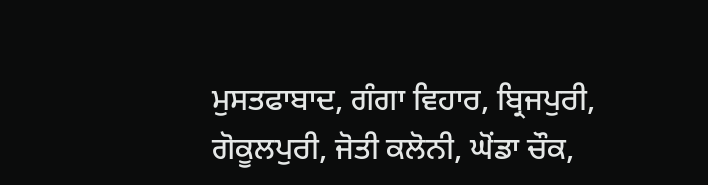ਮੁਸਤਫਾਬਾਦ, ਗੰਗਾ ਵਿਹਾਰ, ਬ੍ਰਿਜਪੁਰੀ, ਗੋਕੂਲਪੁਰੀ, ਜੋਤੀ ਕਲੋਨੀ, ਘੋਂਡਾ ਚੌਕ,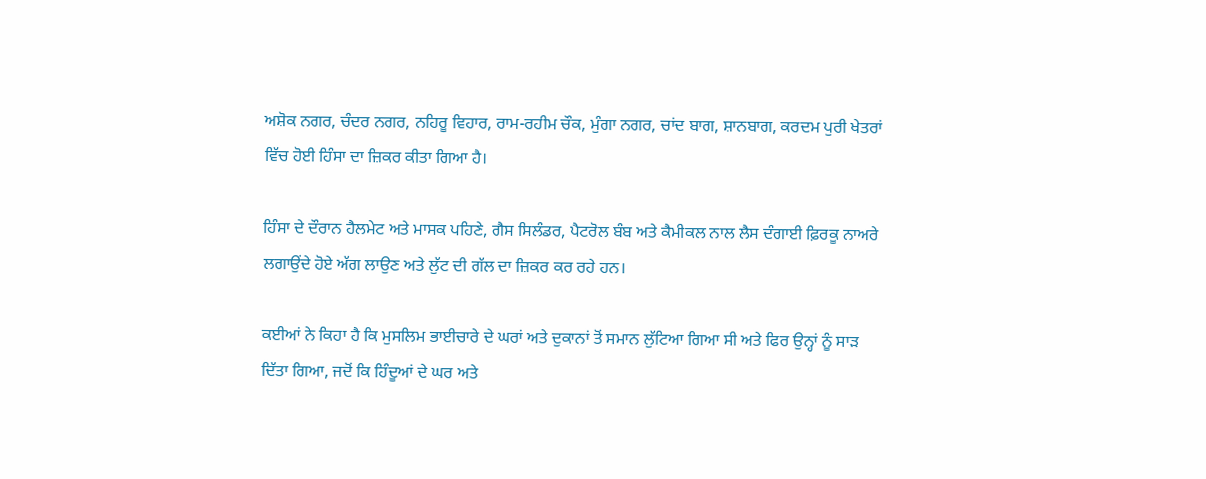ਅਸ਼ੋਕ ਨਗਰ, ਚੰਦਰ ਨਗਰ, ਨਹਿਰੂ ਵਿਹਾਰ, ਰਾਮ-ਰਹੀਮ ਚੌਕ, ਮੁੰਗਾ ਨਗਰ, ਚਾਂਦ ਬਾਗ, ਸ਼ਾਨਬਾਗ, ਕਰਦਮ ਪੁਰੀ ਖੇਤਰਾਂ ਵਿੱਚ ਹੋਈ ਹਿੰਸਾ ਦਾ ਜ਼ਿਕਰ ਕੀਤਾ ਗਿਆ ਹੈ।

ਹਿੰਸਾ ਦੇ ਦੌਰਾਨ ਹੈਲਮੇਟ ਅਤੇ ਮਾਸਕ ਪਹਿਣੇ, ਗੈਸ ਸਿਲੰਡਰ, ਪੈਟਰੋਲ ਬੰਬ ਅਤੇ ਕੈਮੀਕਲ ਨਾਲ ਲੈਸ ਦੰਗਾਈ ਫ਼ਿਰਕੂ ਨਾਅਰੇ ਲਗਾਉਂਦੇ ਹੋਏ ਅੱਗ ਲਾਉਣ ਅਤੇ ਲੁੱਟ ਦੀ ਗੱਲ ਦਾ ਜ਼ਿਕਰ ਕਰ ਰਹੇ ਹਨ।

ਕਈਆਂ ਨੇ ਕਿਹਾ ਹੈ ਕਿ ਮੁਸਲਿਮ ਭਾਈਚਾਰੇ ਦੇ ਘਰਾਂ ਅਤੇ ਦੁਕਾਨਾਂ ਤੋਂ ਸਮਾਨ ਲੁੱਟਿਆ ਗਿਆ ਸੀ ਅਤੇ ਫਿਰ ਉਨ੍ਹਾਂ ਨੂੰ ਸਾੜ ਦਿੱਤਾ ਗਿਆ, ਜਦੋਂ ਕਿ ਹਿੰਦੂਆਂ ਦੇ ਘਰ ਅਤੇ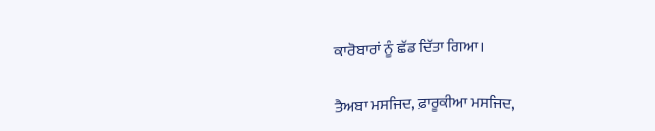ਕਾਰੋਬਾਰਾਂ ਨੂੰ ਛੱਡ ਦਿੱਤਾ ਗਿਆ।

ਤੈਅਬਾ ਮਸਜਿਦ, ਫ਼ਾਰੂਕੀਆ ਮਸਜਿਦ,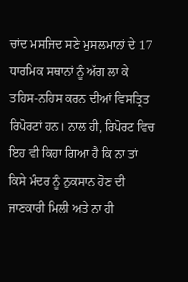ਚਾਂਦ ਮਸਜਿਦ ਸਣੇ ਮੁਸਲਮਾਨਾਂ ਦੇ 17 ਧਾਰਮਿਕ ਸਥਾਨਾਂ ਨੂੰ ਅੱਗ ਲਾ ਕੇ ਤਹਿਸ-ਨਹਿਸ ਕਰਨ ਦੀਆਂ ਵਿਸਤ੍ਰਿਤ ਰਿਪੋਰਟਾਂ ਹਨ। ਨਾਲ ਹੀ, ਰਿਪੋਰਟ ਵਿਚ ਇਹ ਵੀ ਕਿਹਾ ਗਿਆ ਹੈ ਕਿ ਨਾ ਤਾਂ ਕਿਸੇ ਮੰਦਰ ਨੂੰ ਨੁਕਸਾਨ ਹੋਣ ਦੀ ਜਾਣਕਾਰੀ ਮਿਲੀ ਅਤੇ ਨਾ ਹੀ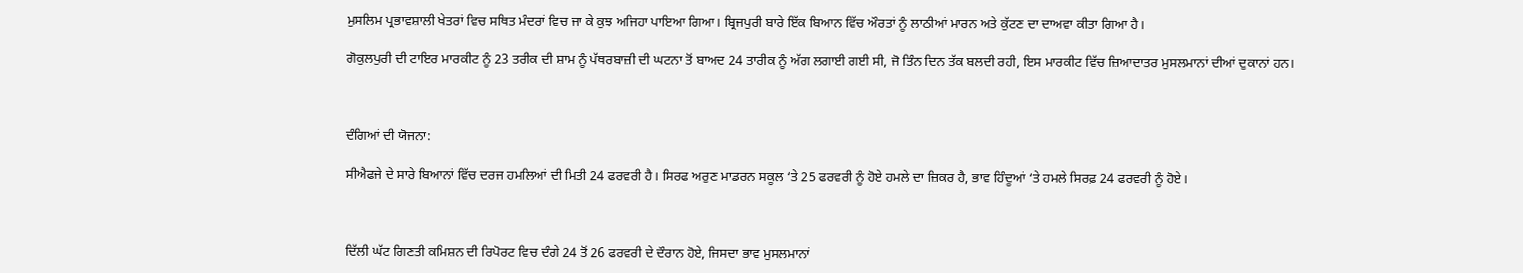ਮੁਸਲਿਮ ਪ੍ਰਭਾਵਸ਼ਾਲੀ ਖੇਤਰਾਂ ਵਿਚ ਸਥਿਤ ਮੰਦਰਾਂ ਵਿਚ ਜਾ ਕੇ ਕੁਝ ਅਜਿਹਾ ਪਾਇਆ ਗਿਆ। ਬ੍ਰਿਜਪੁਰੀ ਬਾਰੇ ਇੱਕ ਬਿਆਨ ਵਿੱਚ ਔਰਤਾਂ ਨੂੰ ਲਾਠੀਆਂ ਮਾਰਨ ਅਤੇ ਕੁੱਟਣ ਦਾ ਦਾਅਵਾ ਕੀਤਾ ਗਿਆ ਹੈ।

ਗੋਕੁਲਪੁਰੀ ਦੀ ਟਾਇਰ ਮਾਰਕੀਟ ਨੂੰ 23 ਤਰੀਕ ਦੀ ਸ਼ਾਮ ਨੂੰ ਪੱਥਰਬਾਜ਼ੀ ਦੀ ਘਟਨਾ ਤੋਂ ਬਾਅਦ 24 ਤਾਰੀਕ ਨੂੰ ਅੱਗ ਲਗਾਈ ਗਈ ਸੀ, ਜੋ ਤਿੰਨ ਦਿਨ ਤੱਕ ਬਲਦੀ ਰਹੀ, ਇਸ ਮਾਰਕੀਟ ਵਿੱਚ ਜ਼ਿਆਦਾਤਰ ਮੁਸਲਮਾਨਾਂ ਦੀਆਂ ਦੁਕਾਨਾਂ ਹਨ।



ਦੰਗਿਆਂ ਦੀ ਯੋਜਨਾ:

ਸੀਐਫਜੇ ਦੇ ਸਾਰੇ ਬਿਆਨਾਂ ਵਿੱਚ ਦਰਜ ਹਮਲਿਆਂ ਦੀ ਮਿਤੀ 24 ਫਰਵਰੀ ਹੈ। ਸਿਰਫ ਅਰੁਣ ਮਾਡਰਨ ਸਕੂਲ ‘ਤੇ 25 ਫਰਵਰੀ ਨੂੰ ਹੋਏ ਹਮਲੇ ਦਾ ਜ਼ਿਕਰ ਹੈ, ਭਾਵ ਹਿੰਦੂਆਂ ‘ਤੇ ਹਮਲੇ ਸਿਰਫ਼ 24 ਫਰਵਰੀ ਨੂੰ ਹੋਏ।



ਦਿੱਲੀ ਘੱਟ ਗਿਣਤੀ ਕਮਿਸ਼ਨ ਦੀ ਰਿਪੋਰਟ ਵਿਚ ਦੰਗੇ 24 ਤੋਂ 26 ਫਰਵਰੀ ਦੇ ਦੌਰਾਨ ਹੋਏ, ਜਿਸਦਾ ਭਾਵ ਮੁਸਲਮਾਨਾਂ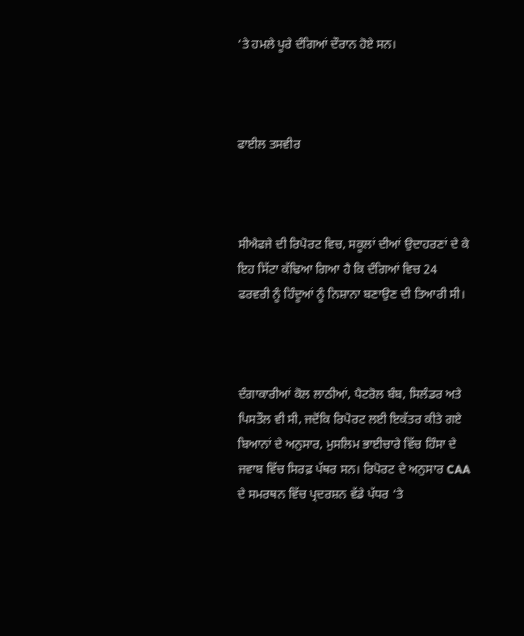‘ਤੇ ਹਮਲੇ ਪੂਰੇ ਦੰਗਿਆਂ ਦੌਰਾਨ ਹੋਏ ਸਨ।



ਫਾਈਲ ਤਸਵੀਰ



ਸੀਐਫਜੇ ਦੀ ਰਿਪੋਰਟ ਵਿਚ, ਸਕੂਲਾਂ ਦੀਆਂ ਉਦਾਹਰਣਾਂ ਦੇ ਕੇ ਇਹ ਸਿੱਟਾ ਕੱਢਿਆ ਗਿਆ ਹੈ ਕਿ ਦੰਗਿਆਂ ਵਿਚ 24 ਫਰਵਰੀ ਨੂੰ ਹਿੰਦੂਆਂ ਨੂੰ ਨਿਸ਼ਾਨਾ ਬਣਾਉਣ ਦੀ ਤਿਆਰੀ ਸੀ।



ਦੰਗਾਕਾਰੀਆਂ ਕੋਲ ਲਾਠੀਆਂ, ਪੈਟਰੋਲ ਬੰਬ, ਸਿਲੰਡਰ ਅਤੇ ਪਿਸਤੌਲ ਵੀ ਸੀ, ਜਦੋਂਕਿ ਰਿਪੋਰਟ ਲਈ ਇਕੱਤਰ ਕੀਤੇ ਗਏ ਬਿਆਨਾਂ ਦੇ ਅਨੁਸਾਰ, ਮੁਸਲਿਮ ਭਾਈਚਾਰੇ ਵਿੱਚ ਹਿੰਸਾ ਦੇ ਜਵਾਬ ਵਿੱਚ ਸਿਰਫ਼ ਪੱਥਰ ਸਨ। ਰਿਪੋਰਟ ਦੇ ਅਨੁਸਾਰ CAA ਦੇ ਸਮਰਥਨ ਵਿੱਚ ਪ੍ਰਦਰਸ਼ਨ ਵੱਡੇ ਪੱਧਰ ‘ਤੇ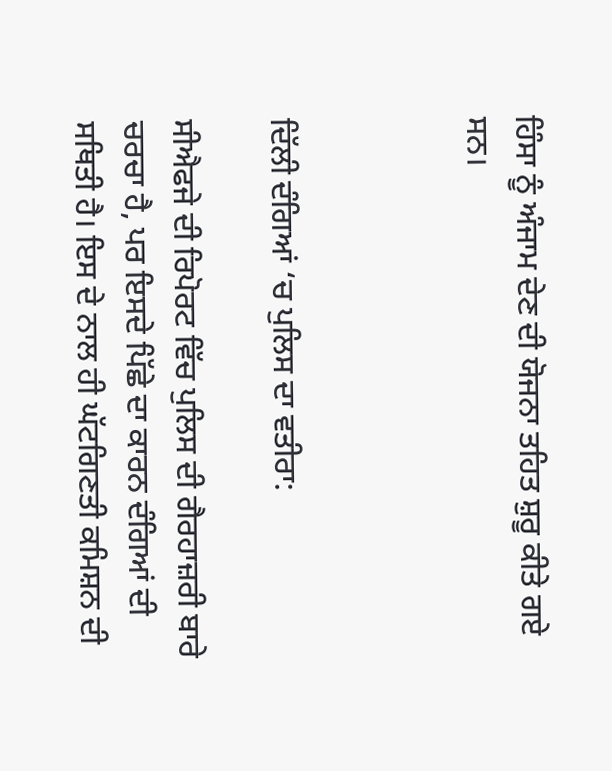ਹਿੰਸਾ ਨੂੰ ਅੰਜਾਮ ਦੇਣ ਦੀ ਯੋਜਨਾ ਤਹਿਤ ਸ਼ੁਰੂ ਕੀਤੇ ਗਏ ਸਨ।



ਦਿੱਲੀ ਦੰਗਿਆਂ ‘ਚ ਪੁਲਿਸ ਦਾ ਵਤੀਰਾ:

ਸੀਐਫਜੇ ਦੀ ਰਿਪੋਰਟ ਵਿੱਚ ਪੁਲਿਸ ਦੀ ਗੈਰਹਾਜ਼ਰੀ ਬਾਰੇ ਚਰਚਾ ਹੈ, ਪਰ ਇਸਦੇ ਪਿੱਛੇ ਦਾ ਕਾਰਨ ਦੰਗਿਆਂ ਦੀ ਸਥਿਤੀ ਹੈ। ਇਸ ਦੇ ਨਾਲ ਹੀ ਘੱਟਗਿਣਤੀ ਕਮਿਸ਼ਨ ਦੀ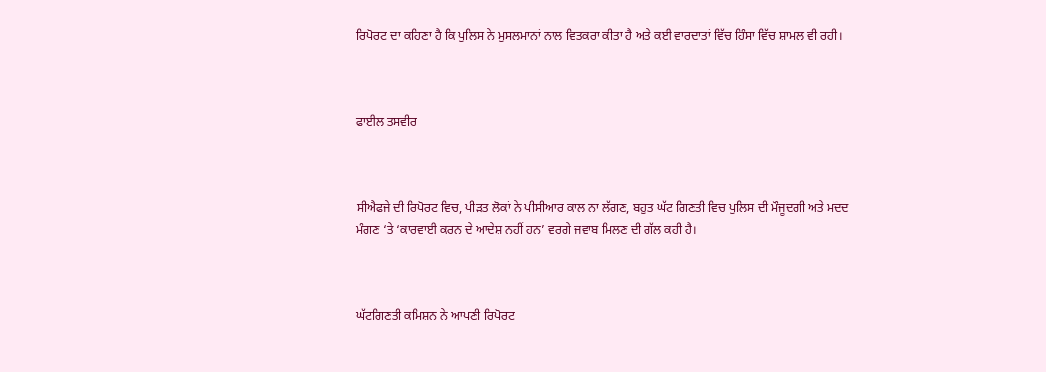ਰਿਪੋਰਟ ਦਾ ਕਹਿਣਾ ਹੈ ਕਿ ਪੁਲਿਸ ਨੇ ਮੁਸਲਮਾਨਾਂ ਨਾਲ ਵਿਤਕਰਾ ਕੀਤਾ ਹੈ ਅਤੇ ਕਈ ਵਾਰਦਾਤਾਂ ਵਿੱਚ ਹਿੰਸਾ ਵਿੱਚ ਸ਼ਾਮਲ ਵੀ ਰਹੀ।



ਫਾਈਲ ਤਸਵੀਰ



ਸੀਐਫਜੇ ਦੀ ਰਿਪੋਰਟ ਵਿਚ, ਪੀੜਤ ਲੋਕਾਂ ਨੇ ਪੀਸੀਆਰ ਕਾਲ ਨਾ ਲੱਗਣ, ਬਹੁਤ ਘੱਟ ਗਿਣਤੀ ਵਿਚ ਪੁਲਿਸ ਦੀ ਮੌਜੂਦਗੀ ਅਤੇ ਮਦਦ ਮੰਗਣ ‘ਤੇ ‘ਕਾਰਵਾਈ ਕਰਨ ਦੇ ਆਦੇਸ਼ ਨਹੀਂ ਹਨ’ ਵਰਗੇ ਜਵਾਬ ਮਿਲਣ ਦੀ ਗੱਲ ਕਹੀ ਹੈ।



ਘੱਟਗਿਣਤੀ ਕਮਿਸ਼ਨ ਨੇ ਆਪਣੀ ਰਿਪੋਰਟ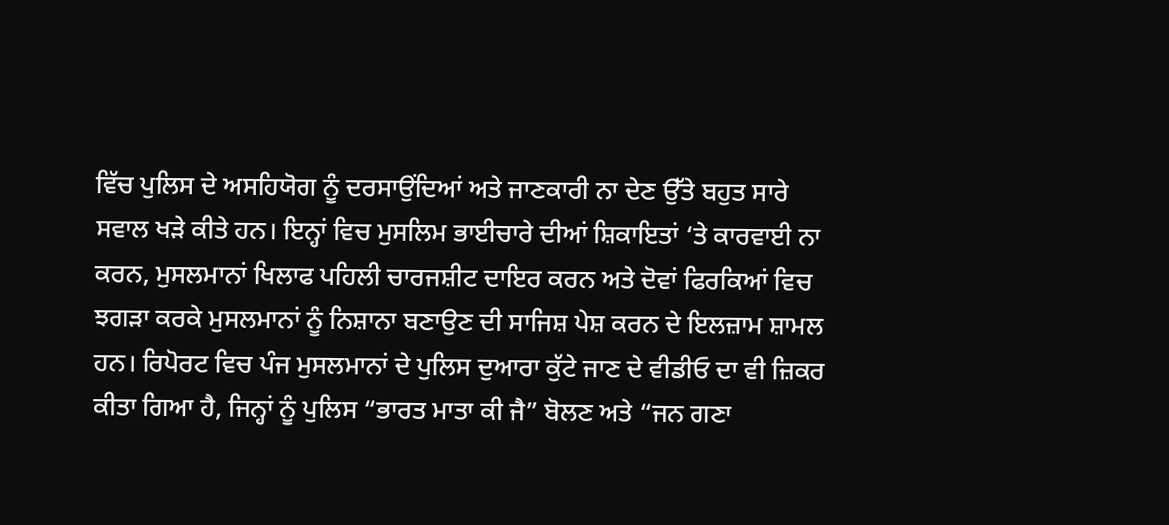ਵਿੱਚ ਪੁਲਿਸ ਦੇ ਅਸਹਿਯੋਗ ਨੂੰ ਦਰਸਾਉਂਦਿਆਂ ਅਤੇ ਜਾਣਕਾਰੀ ਨਾ ਦੇਣ ਉੱਤੇ ਬਹੁਤ ਸਾਰੇ ਸਵਾਲ ਖੜੇ ਕੀਤੇ ਹਨ। ਇਨ੍ਹਾਂ ਵਿਚ ਮੁਸਲਿਮ ਭਾਈਚਾਰੇ ਦੀਆਂ ਸ਼ਿਕਾਇਤਾਂ ‘ਤੇ ਕਾਰਵਾਈ ਨਾ ਕਰਨ, ਮੁਸਲਮਾਨਾਂ ਖਿਲਾਫ ਪਹਿਲੀ ਚਾਰਜਸ਼ੀਟ ਦਾਇਰ ਕਰਨ ਅਤੇ ਦੋਵਾਂ ਫਿਰਕਿਆਂ ਵਿਚ ਝਗੜਾ ਕਰਕੇ ਮੁਸਲਮਾਨਾਂ ਨੂੰ ਨਿਸ਼ਾਨਾ ਬਣਾਉਣ ਦੀ ਸਾਜਿਸ਼ ਪੇਸ਼ ਕਰਨ ਦੇ ਇਲਜ਼ਾਮ ਸ਼ਾਮਲ ਹਨ। ਰਿਪੋਰਟ ਵਿਚ ਪੰਜ ਮੁਸਲਮਾਨਾਂ ਦੇ ਪੁਲਿਸ ਦੁਆਰਾ ਕੁੱਟੇ ਜਾਣ ਦੇ ਵੀਡੀਓ ਦਾ ਵੀ ਜ਼ਿਕਰ ਕੀਤਾ ਗਿਆ ਹੈ, ਜਿਨ੍ਹਾਂ ਨੂੰ ਪੁਲਿਸ “ਭਾਰਤ ਮਾਤਾ ਕੀ ਜੈ” ਬੋਲਣ ਅਤੇ “ਜਨ ਗਣਾ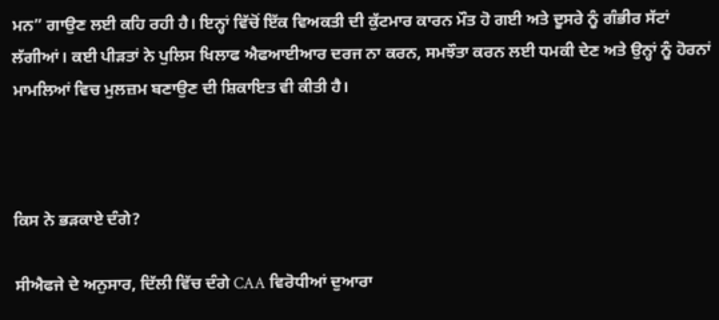ਮਨ” ਗਾਉਣ ਲਈ ਕਹਿ ਰਹੀ ਹੈ। ਇਨ੍ਹਾਂ ਵਿੱਚੋਂ ਇੱਕ ਵਿਅਕਤੀ ਦੀ ਕੁੱਟਮਾਰ ਕਾਰਨ ਮੌਤ ਹੋ ਗਈ ਅਤੇ ਦੂਸਰੇ ਨੂੰ ਗੰਭੀਰ ਸੱਟਾਂ ਲੱਗੀਆਂ। ਕਈ ਪੀੜਤਾਂ ਨੇ ਪੁਲਿਸ ਖਿਲਾਫ ਐਫਆਈਆਰ ਦਰਜ ਨਾ ਕਰਨ, ਸਮਝੌਤਾ ਕਰਨ ਲਈ ਧਮਕੀ ਦੇਣ ਅਤੇ ਉਨ੍ਹਾਂ ਨੂੰ ਹੋਰਨਾਂ ਮਾਮਲਿਆਂ ਵਿਚ ਮੁਲਜ਼ਮ ਬਣਾਉਣ ਦੀ ਸ਼ਿਕਾਇਤ ਵੀ ਕੀਤੀ ਹੈ।



ਕਿਸ ਨੇ ਭੜਕਾਏ ਦੰਗੇ?

ਸੀਐਫਜੇ ਦੇ ਅਨੁਸਾਰ, ਦਿੱਲੀ ਵਿੱਚ ਦੰਗੇ CAA ਵਿਰੋਧੀਆਂ ਦੁਆਰਾ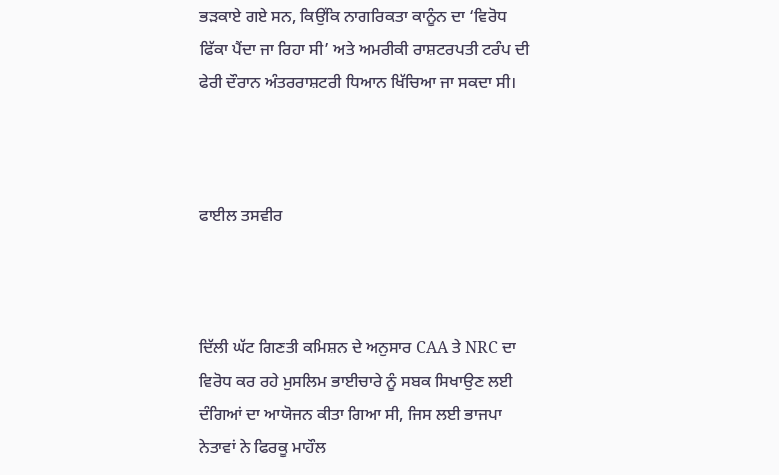ਭੜਕਾਏ ਗਏ ਸਨ, ਕਿਉਂਕਿ ਨਾਗਰਿਕਤਾ ਕਾਨੂੰਨ ਦਾ ‘ਵਿਰੋਧ ਫਿੱਕਾ ਪੈਂਦਾ ਜਾ ਰਿਹਾ ਸੀ’ ਅਤੇ ਅਮਰੀਕੀ ਰਾਸ਼ਟਰਪਤੀ ਟਰੰਪ ਦੀ ਫੇਰੀ ਦੌਰਾਨ ਅੰਤਰਰਾਸ਼ਟਰੀ ਧਿਆਨ ਖਿੱਚਿਆ ਜਾ ਸਕਦਾ ਸੀ।



ਫਾਈਲ ਤਸਵੀਰ



ਦਿੱਲੀ ਘੱਟ ਗਿਣਤੀ ਕਮਿਸ਼ਨ ਦੇ ਅਨੁਸਾਰ CAA ਤੇ NRC ਦਾ ਵਿਰੋਧ ਕਰ ਰਹੇ ਮੁਸਲਿਮ ਭਾਈਚਾਰੇ ਨੂੰ ਸਬਕ ਸਿਖਾਉਣ ਲਈ ਦੰਗਿਆਂ ਦਾ ਆਯੋਜਨ ਕੀਤਾ ਗਿਆ ਸੀ, ਜਿਸ ਲਈ ਭਾਜਪਾ ਨੇਤਾਵਾਂ ਨੇ ਫਿਰਕੂ ਮਾਹੌਲ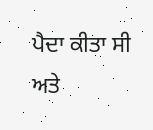ਪੈਦਾ ਕੀਤਾ ਸੀ ਅਤੇ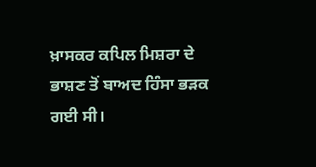ਖ਼ਾਸਕਰ ਕਪਿਲ ਮਿਸ਼ਰਾ ਦੇ ਭਾਸ਼ਣ ਤੋਂ ਬਾਅਦ ਹਿੰਸਾ ਭੜਕ ਗਈ ਸੀ।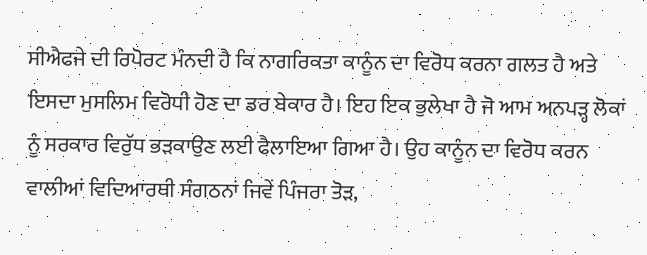ਸੀਐਫਜੇ ਦੀ ਰਿਪੋਰਟ ਮੰਨਦੀ ਹੈ ਕਿ ਨਾਗਰਿਕਤਾ ਕਾਨੂੰਨ ਦਾ ਵਿਰੋਧ ਕਰਨਾ ਗਲਤ ਹੈ ਅਤੇ ਇਸਦਾ ਮੁਸਲਿਮ ਵਿਰੋਧੀ ਹੋਣ ਦਾ ਡਰ ਬੇਕਾਰ ਹੈ। ਇਹ ਇਕ ਭੁਲੇਖਾ ਹੈ ਜੋ ਆਮ ਅਨਪੜ੍ਹ ਲੋਕਾਂ ਨੂੰ ਸਰਕਾਰ ਵਿਰੁੱਧ ਭੜਕਾਉਣ ਲਈ ਫੈਲਾਇਆ ਗਿਆ ਹੈ। ਉਹ ਕਾਨੂੰਨ ਦਾ ਵਿਰੋਧ ਕਰਨ ਵਾਲੀਆਂ ਵਿਦਿਆਰਥੀ ਸੰਗਠਨਾਂ ਜਿਵੇਂ ਪਿੰਜਰਾ ਤੋੜ,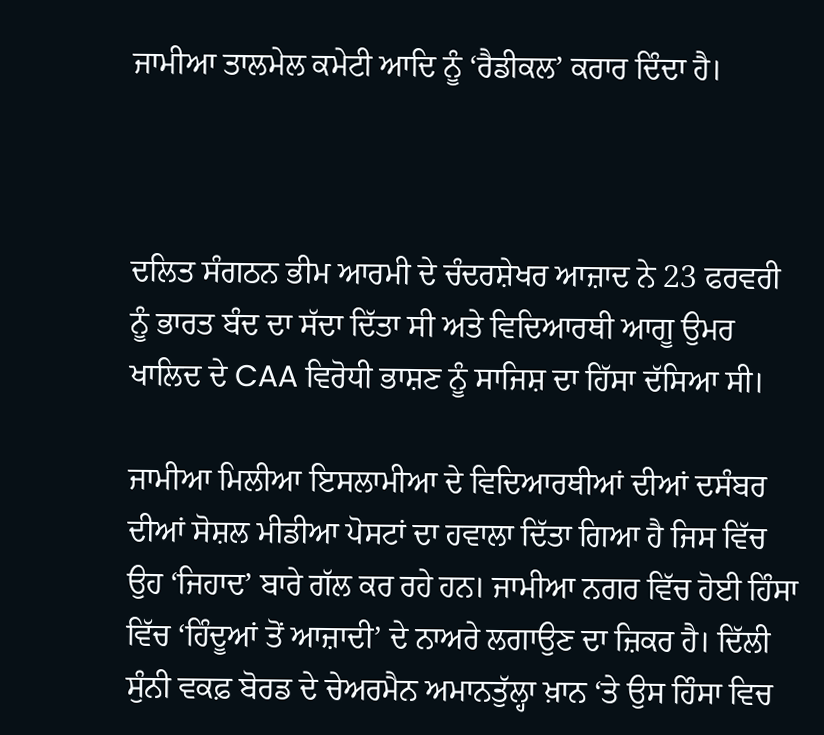ਜਾਮੀਆ ਤਾਲਮੇਲ ਕਮੇਟੀ ਆਦਿ ਨੂੰ ‘ਰੈਡੀਕਲ’ ਕਰਾਰ ਦਿੰਦਾ ਹੈ।



ਦਲਿਤ ਸੰਗਠਨ ਭੀਮ ਆਰਮੀ ਦੇ ਚੰਦਰਸ਼ੇਖਰ ਆਜ਼ਾਦ ਨੇ 23 ਫਰਵਰੀ ਨੂੰ ਭਾਰਤ ਬੰਦ ਦਾ ਸੱਦਾ ਦਿੱਤਾ ਸੀ ਅਤੇ ਵਿਦਿਆਰਥੀ ਆਗੂ ਉਮਰ ਖਾਲਿਦ ਦੇ CAA ਵਿਰੋਧੀ ਭਾਸ਼ਣ ਨੂੰ ਸਾਜਿਸ਼ ਦਾ ਹਿੱਸਾ ਦੱਸਿਆ ਸੀ।

ਜਾਮੀਆ ਮਿਲੀਆ ਇਸਲਾਮੀਆ ਦੇ ਵਿਦਿਆਰਥੀਆਂ ਦੀਆਂ ਦਸੰਬਰ ਦੀਆਂ ਸੋਸ਼ਲ ਮੀਡੀਆ ਪੋਸਟਾਂ ਦਾ ਹਵਾਲਾ ਦਿੱਤਾ ਗਿਆ ਹੈ ਜਿਸ ਵਿੱਚ ਉਹ ‘ਜਿਹਾਦ’ ਬਾਰੇ ਗੱਲ ਕਰ ਰਹੇ ਹਨ। ਜਾਮੀਆ ਨਗਰ ਵਿੱਚ ਹੋਈ ਹਿੰਸਾ ਵਿੱਚ ‘ਹਿੰਦੂਆਂ ਤੋਂ ਆਜ਼ਾਦੀ’ ਦੇ ਨਾਅਰੇ ਲਗਾਉਣ ਦਾ ਜ਼ਿਕਰ ਹੈ। ਦਿੱਲੀ ਸੁੰਨੀ ਵਕਫ਼ ਬੋਰਡ ਦੇ ਚੇਅਰਮੈਨ ਅਮਾਨਤੁੱਲ੍ਹਾ ਖ਼ਾਨ ‘ਤੇ ਉਸ ਹਿੰਸਾ ਵਿਚ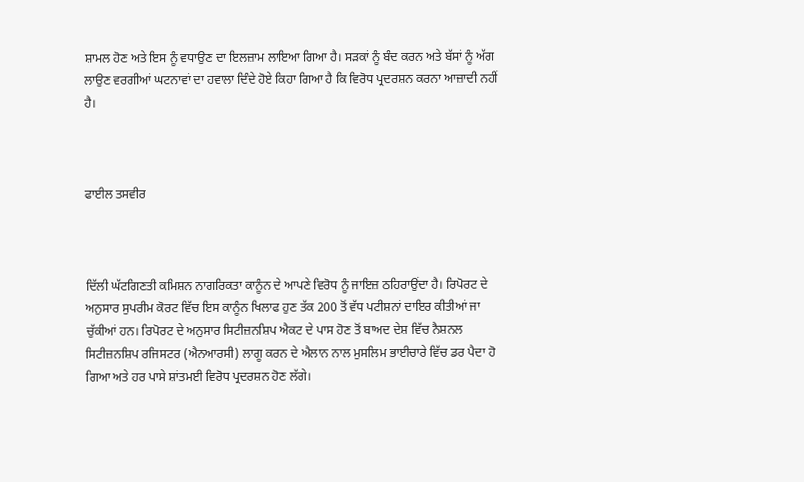ਸ਼ਾਮਲ ਹੋਣ ਅਤੇ ਇਸ ਨੂੰ ਵਧਾਉਣ ਦਾ ਇਲਜ਼ਾਮ ਲਾਇਆ ਗਿਆ ਹੈ। ਸੜਕਾਂ ਨੂੰ ਬੰਦ ਕਰਨ ਅਤੇ ਬੱਸਾਂ ਨੂੰ ਅੱਗ ਲਾਉਣ ਵਰਗੀਆਂ ਘਟਨਾਵਾਂ ਦਾ ਹਵਾਲਾ ਦਿੰਦੇ ਹੋਏ ਕਿਹਾ ਗਿਆ ਹੈ ਕਿ ਵਿਰੋਧ ਪ੍ਰਦਰਸ਼ਨ ਕਰਨਾ ਆਜ਼ਾਦੀ ਨਹੀਂ ਹੈ।



ਫਾਈਲ ਤਸਵੀਰ



ਦਿੱਲੀ ਘੱਟਗਿਣਤੀ ਕਮਿਸ਼ਨ ਨਾਗਰਿਕਤਾ ਕਾਨੂੰਨ ਦੇ ਆਪਣੇ ਵਿਰੋਧ ਨੂੰ ਜਾਇਜ਼ ਠਹਿਰਾਉਂਦਾ ਹੈ। ਰਿਪੋਰਟ ਦੇ ਅਨੁਸਾਰ ਸੁਪਰੀਮ ਕੋਰਟ ਵਿੱਚ ਇਸ ਕਾਨੂੰਨ ਖਿਲਾਫ ਹੁਣ ਤੱਕ 200 ਤੋਂ ਵੱਧ ਪਟੀਸ਼ਨਾਂ ਦਾਇਰ ਕੀਤੀਆਂ ਜਾ ਚੁੱਕੀਆਂ ਹਨ। ਰਿਪੋਰਟ ਦੇ ਅਨੁਸਾਰ ਸਿਟੀਜ਼ਨਸ਼ਿਪ ਐਕਟ ਦੇ ਪਾਸ ਹੋਣ ਤੋਂ ਬਾਅਦ ਦੇਸ਼ ਵਿੱਚ ਨੈਸ਼ਨਲ ਸਿਟੀਜ਼ਨਸ਼ਿਪ ਰਜਿਸਟਰ (ਐਨਆਰਸੀ) ਲਾਗੂ ਕਰਨ ਦੇ ਐਲਾਨ ਨਾਲ ਮੁਸਲਿਮ ਭਾਈਚਾਰੇ ਵਿੱਚ ਡਰ ਪੈਦਾ ਹੋ ਗਿਆ ਅਤੇ ਹਰ ਪਾਸੇ ਸ਼ਾਂਤਮਈ ਵਿਰੋਧ ਪ੍ਰਦਰਸ਼ਨ ਹੋਣ ਲੱਗੇ।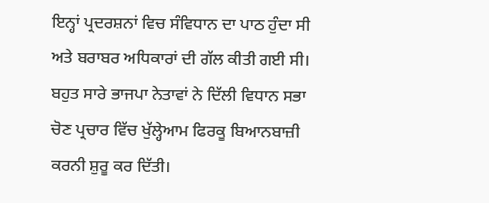ਇਨ੍ਹਾਂ ਪ੍ਰਦਰਸ਼ਨਾਂ ਵਿਚ ਸੰਵਿਧਾਨ ਦਾ ਪਾਠ ਹੁੰਦਾ ਸੀ ਅਤੇ ਬਰਾਬਰ ਅਧਿਕਾਰਾਂ ਦੀ ਗੱਲ ਕੀਤੀ ਗਈ ਸੀ। ਬਹੁਤ ਸਾਰੇ ਭਾਜਪਾ ਨੇਤਾਵਾਂ ਨੇ ਦਿੱਲੀ ਵਿਧਾਨ ਸਭਾ ਚੋਣ ਪ੍ਰਚਾਰ ਵਿੱਚ ਖੁੱਲ੍ਹੇਆਮ ਫਿਰਕੂ ਬਿਆਨਬਾਜ਼ੀ ਕਰਨੀ ਸ਼ੁਰੂ ਕਰ ਦਿੱਤੀ।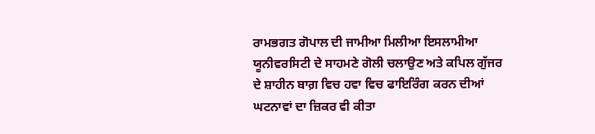ਰਾਮਭਗਤ ਗੋਪਾਲ ਦੀ ਜਾਮੀਆ ਮਿਲੀਆ ਇਸਲਾਮੀਆ ਯੂਨੀਵਰਸਿਟੀ ਦੇ ਸਾਹਮਣੇ ਗੋਲੀ ਚਲਾਉਣ ਅਤੇ ਕਪਿਲ ਗੁੱਜਰ ਦੇ ਸ਼ਾਹੀਨ ਬਾਗ਼ ਵਿਚ ਹਵਾ ਵਿਚ ਫਾਇਰਿੰਗ ਕਰਨ ਦੀਆਂ ਘਟਨਾਵਾਂ ਦਾ ਜ਼ਿਕਰ ਵੀ ਕੀਤਾ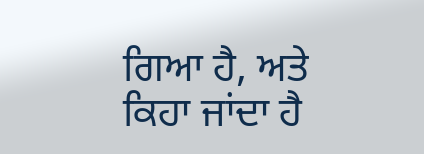ਗਿਆ ਹੈ, ਅਤੇ ਕਿਹਾ ਜਾਂਦਾ ਹੈ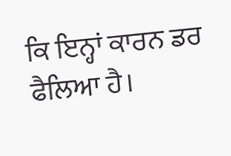ਕਿ ਇਨ੍ਹਾਂ ਕਾਰਨ ਡਰ ਫੈਲਿਆ ਹੈ।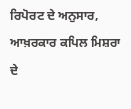ਰਿਪੋਰਟ ਦੇ ਅਨੁਸਾਰ, ਆਖ਼ਰਕਾਰ ਕਪਿਲ ਮਿਸ਼ਰਾ ਦੇ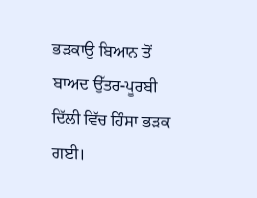ਭੜਕਾਉ ਬਿਆਨ ਤੋਂ ਬਾਅਦ ਉੱਤਰ-ਪੂਰਬੀ ਦਿੱਲੀ ਵਿੱਚ ਹਿੰਸਾ ਭੜਕ ਗਈ।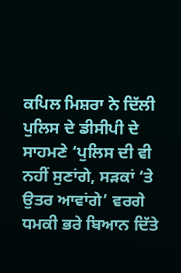ਕਪਿਲ ਮਿਸ਼ਰਾ ਨੇ ਦਿੱਲੀ ਪੁਲਿਸ ਦੇ ਡੀਸੀਪੀ ਦੇ ਸਾਹਮਣੇ ‘ਪੁਲਿਸ ਦੀ ਵੀ ਨਹੀਂ ਸੁਣਾਂਗੇ, ਸੜਕਾਂ ‘ਤੇ ਉਤਰ ਆਵਾਂਗੇ’ ਵਰਗੇ ਧਮਕੀ ਭਰੇ ਬਿਆਨ ਦਿੱਤੇ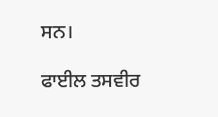ਸਨ।

ਫਾਈਲ ਤਸਵੀਰ